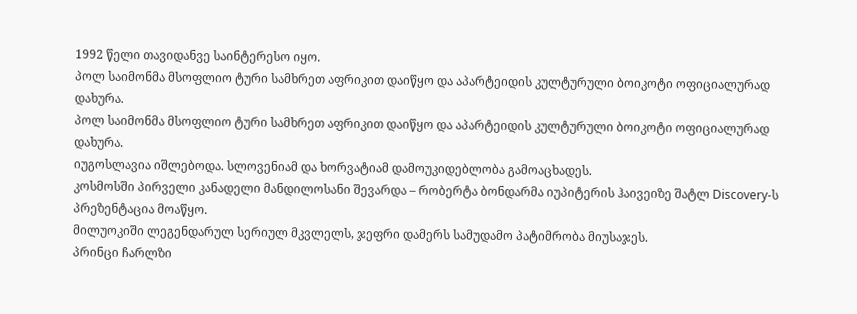1992 წელი თავიდანვე საინტერესო იყო.
პოლ საიმონმა მსოფლიო ტური სამხრეთ აფრიკით დაიწყო და აპარტეიდის კულტურული ბოიკოტი ოფიციალურად დახურა.
პოლ საიმონმა მსოფლიო ტური სამხრეთ აფრიკით დაიწყო და აპარტეიდის კულტურული ბოიკოტი ოფიციალურად დახურა.
იუგოსლავია იშლებოდა. სლოვენიამ და ხორვატიამ დამოუკიდებლობა გამოაცხადეს.
კოსმოსში პირველი კანადელი მანდილოსანი შევარდა – რობერტა ბონდარმა იუპიტერის ჰაივეიზე შატლ Discovery-ს პრეზენტაცია მოაწყო.
მილუოკიში ლეგენდარულ სერიულ მკვლელს, ჯეფრი დამერს სამუდამო პატიმრობა მიუსაჯეს.
პრინცი ჩარლზი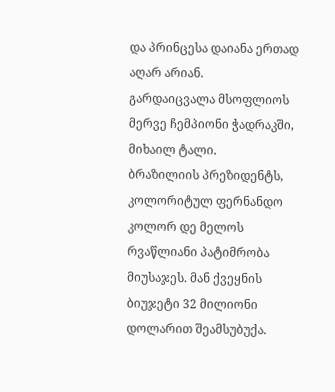და პრინცესა დაიანა ერთად აღარ არიან.
გარდაიცვალა მსოფლიოს მერვე ჩემპიონი ჭადრაკში, მიხაილ ტალი.
ბრაზილიის პრეზიდენტს, კოლორიტულ ფერნანდო კოლორ დე მელოს რვაწლიანი პატიმრობა მიუსაჯეს. მან ქვეყნის ბიუჯეტი 32 მილიონი დოლარით შეამსუბუქა.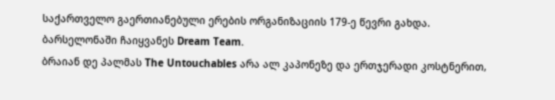საქართველო გაერთიანებული ერების ორგანიზაციის 179-ე წევრი გახდა.
ბარსელონაში ჩაიყვანეს Dream Team.
ბრაიან დე პალმას The Untouchables არა ალ კაპონეზე და ერთჯერადი კოსტნერით,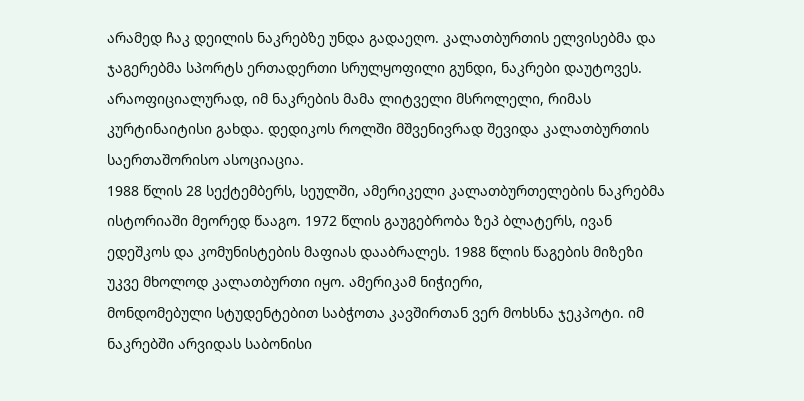არამედ ჩაკ დეილის ნაკრებზე უნდა გადაეღო. კალათბურთის ელვისებმა და ჯაგერებმა სპორტს ერთადერთი სრულყოფილი გუნდი, ნაკრები დაუტოვეს. არაოფიციალურად, იმ ნაკრების მამა ლიტველი მსროლელი, რიმას კურტინაიტისი გახდა. დედიკოს როლში მშვენივრად შევიდა კალათბურთის საერთაშორისო ასოციაცია.
1988 წლის 28 სექტემბერს, სეულში, ამერიკელი კალათბურთელების ნაკრებმა ისტორიაში მეორედ წააგო. 1972 წლის გაუგებრობა ზეპ ბლატერს, ივან ედეშკოს და კომუნისტების მაფიას დააბრალეს. 1988 წლის წაგების მიზეზი უკვე მხოლოდ კალათბურთი იყო. ამერიკამ ნიჭიერი,
მონდომებული სტუდენტებით საბჭოთა კავშირთან ვერ მოხსნა ჯეკპოტი. იმ ნაკრებში არვიდას საბონისი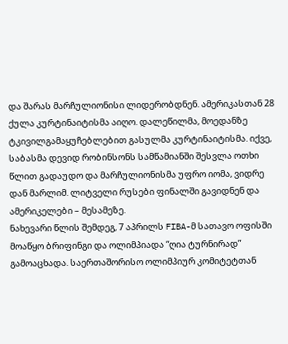და შარას მარჩულიონისი ლიდერობდნენ. ამერიკასთან 28 ქულა კურტინაიტისმა აიღო. დალეწილმა, მოედანზე ტკივილგამაყუჩებლებით გასულმა კურტინაიტისმა. იქვე, საბასმა დევიდ რობინსონს სამწამიანში შესვლა ოთხი წლით გადაუდო და მარჩულიონისმა უფრო იომა, ვიდრე დან მარლიმ. ლიტველი რუსები ფინალში გავიდნენ და ამერიკელები – მესამეზე.
ნახევარი წლის შემდეგ, 7 აპრილს FIBA-მ სათავო ოფისში მოაწყო ბრიფინგი და ოლიმპიადა “ღია ტურნირად” გამოაცხადა. საერთაშორისო ოლიმპიურ კომიტეტთან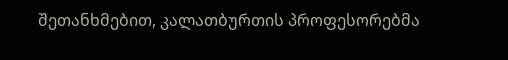შეთანხმებით, კალათბურთის პროფესორებმა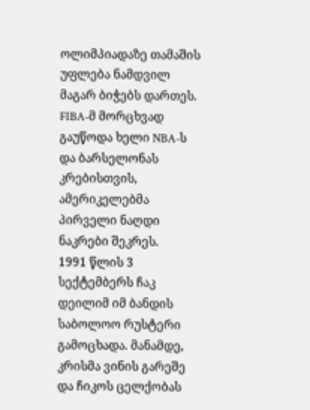ოლიმპიადაზე თამაშის უფლება ნამდვილ მაგარ ბიჭებს დართეს. FIBA-მ მორცხვად გაუწოდა ხელი NBA-ს და ბარსელონას კრებისთვის, ამერიკელებმა პირველი ნაღდი ნაკრები შეკრეს.
1991 წლის 3 სექტემბერს ჩაკ დეილიმ იმ ბანდის საბოლოო რუსტერი გამოცხადა. მანამდე, კრისმა ვინის გარეშე და ჩიკოს ცელქობას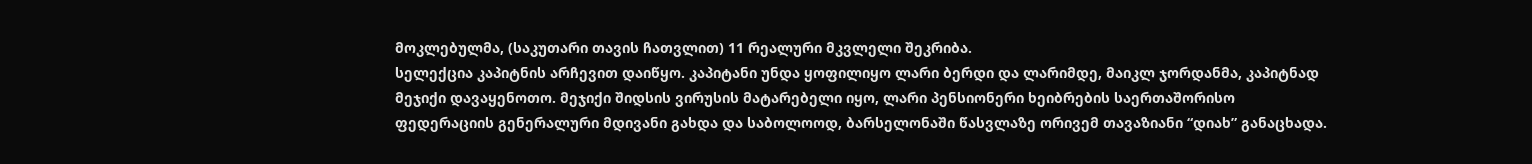მოკლებულმა, (საკუთარი თავის ჩათვლით) 11 რეალური მკვლელი შეკრიბა.
სელექცია კაპიტნის არჩევით დაიწყო. კაპიტანი უნდა ყოფილიყო ლარი ბერდი და ლარიმდე, მაიკლ ჯორდანმა, კაპიტნად მეჯიქი დავაყენოთო. მეჯიქი შიდსის ვირუსის მატარებელი იყო, ლარი პენსიონერი ხეიბრების საერთაშორისო ფედერაციის გენერალური მდივანი გახდა და საბოლოოდ, ბარსელონაში წასვლაზე ორივემ თავაზიანი “დიახ” განაცხადა.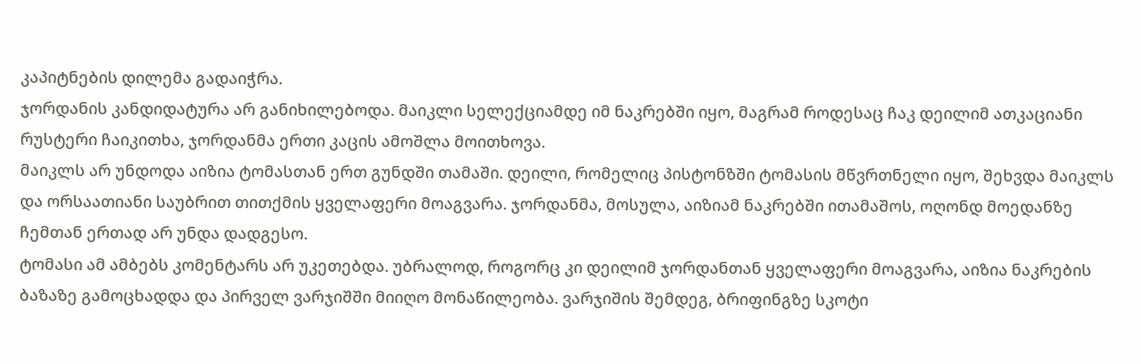კაპიტნების დილემა გადაიჭრა.
ჯორდანის კანდიდატურა არ განიხილებოდა. მაიკლი სელექციამდე იმ ნაკრებში იყო, მაგრამ როდესაც ჩაკ დეილიმ ათკაციანი რუსტერი ჩაიკითხა, ჯორდანმა ერთი კაცის ამოშლა მოითხოვა.
მაიკლს არ უნდოდა აიზია ტომასთან ერთ გუნდში თამაში. დეილი, რომელიც პისტონზში ტომასის მწვრთნელი იყო, შეხვდა მაიკლს და ორსაათიანი საუბრით თითქმის ყველაფერი მოაგვარა. ჯორდანმა, მოსულა, აიზიამ ნაკრებში ითამაშოს, ოღონდ მოედანზე ჩემთან ერთად არ უნდა დადგესო.
ტომასი ამ ამბებს კომენტარს არ უკეთებდა. უბრალოდ, როგორც კი დეილიმ ჯორდანთან ყველაფერი მოაგვარა, აიზია ნაკრების ბაზაზე გამოცხადდა და პირველ ვარჯიშში მიიღო მონაწილეობა. ვარჯიშის შემდეგ, ბრიფინგზე სკოტი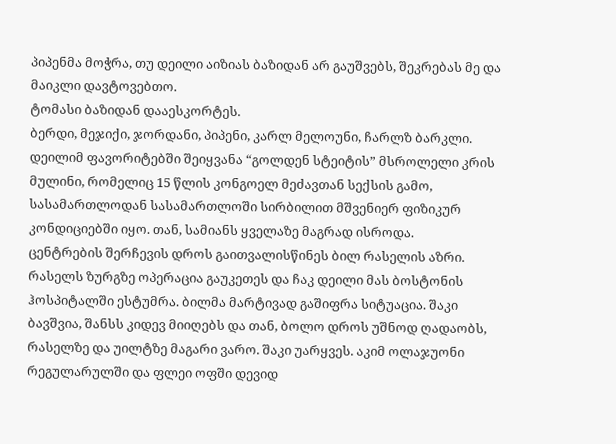პიპენმა მოჭრა, თუ დეილი აიზიას ბაზიდან არ გაუშვებს, შეკრებას მე და მაიკლი დავტოვებთო.
ტომასი ბაზიდან დააესკორტეს.
ბერდი, მეჯიქი, ჯორდანი, პიპენი, კარლ მელოუნი, ჩარლზ ბარკლი. დეილიმ ფავორიტებში შეიყვანა “გოლდენ სტეიტის” მსროლელი კრის მულინი, რომელიც 15 წლის კონგოელ მეძავთან სექსის გამო, სასამართლოდან სასამართლოში სირბილით მშვენიერ ფიზიკურ კონდიციებში იყო. თან, სამიანს ყველაზე მაგრად ისროდა.
ცენტრების შერჩევის დროს გაითვალისწინეს ბილ რასელის აზრი. რასელს ზურგზე ოპერაცია გაუკეთეს და ჩაკ დეილი მას ბოსტონის ჰოსპიტალში ესტუმრა. ბილმა მარტივად გაშიფრა სიტუაცია. შაკი ბავშვია, შანსს კიდევ მიიღებს და თან, ბოლო დროს უშნოდ ღადაობს, რასელზე და უილტზე მაგარი ვარო. შაკი უარყვეს. აკიმ ოლაჯუონი რეგულარულში და ფლეი ოფში დევიდ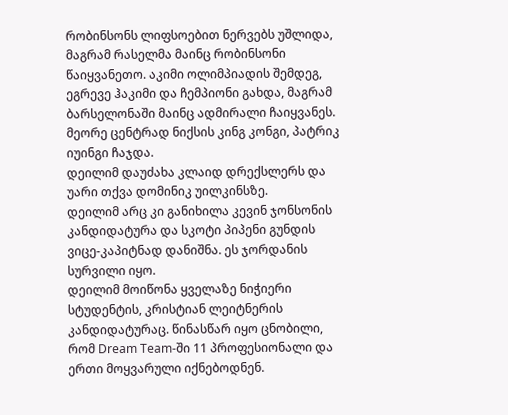რობინსონს ლიფსოებით ნერვებს უშლიდა, მაგრამ რასელმა მაინც რობინსონი წაიყვანეთო. აკიმი ოლიმპიადის შემდეგ, ეგრევე ჰაკიმი და ჩემპიონი გახდა, მაგრამ ბარსელონაში მაინც ადმირალი ჩაიყვანეს. მეორე ცენტრად ნიქსის კინგ კონგი, პატრიკ იუინგი ჩაჯდა.
დეილიმ დაუძახა კლაიდ დრექსლერს და უარი თქვა დომინიკ უილკინსზე.
დეილიმ არც კი განიხილა კევინ ჯონსონის კანდიდატურა და სკოტი პიპენი გუნდის ვიცე-კაპიტნად დანიშნა. ეს ჯორდანის სურვილი იყო.
დეილიმ მოიწონა ყველაზე ნიჭიერი სტუდენტის, კრისტიან ლეიტნერის კანდიდატურაც. წინასწარ იყო ცნობილი, რომ Dream Team-ში 11 პროფესიონალი და ერთი მოყვარული იქნებოდნენ.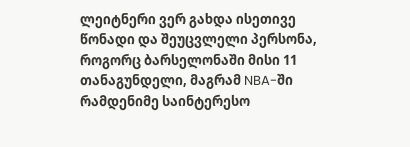ლეიტნერი ვერ გახდა ისეთივე წონადი და შეუცვლელი პერსონა, როგორც ბარსელონაში მისი 11 თანაგუნდელი, მაგრამ NBA-ში რამდენიმე საინტერესო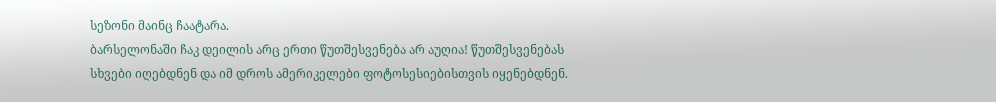სეზონი მაინც ჩაატარა.
ბარსელონაში ჩაკ დეილის არც ერთი წუთშესვენება არ აუღია! წუთშესვენებას სხვები იღებდნენ და იმ დროს ამერიკელები ფოტოსესიებისთვის იყენებდნენ.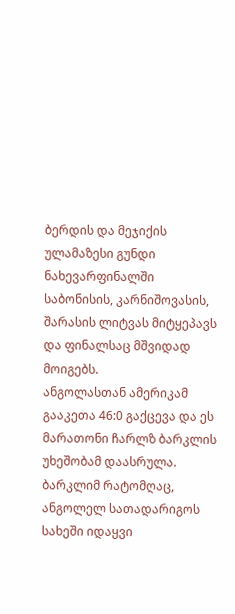ბერდის და მეჯიქის ულამაზესი გუნდი ნახევარფინალში საბონისის, კარნიშოვასის, შარასის ლიტვას მიტყეპავს და ფინალსაც მშვიდად მოიგებს.
ანგოლასთან ამერიკამ გააკეთა 46:0 გაქცევა და ეს მარათონი ჩარლზ ბარკლის უხეშობამ დაასრულა. ბარკლიმ რატომღაც, ანგოლელ სათადარიგოს სახეში იდაყვი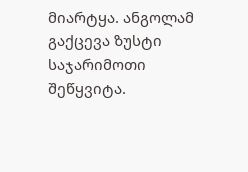მიარტყა. ანგოლამ გაქცევა ზუსტი საჯარიმოთი შეწყვიტა.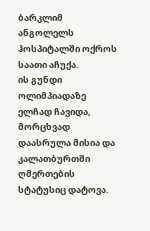ბარკლიმ ანგოლელს ჰოსპიტალში ოქროს საათი აჩუქა.
ის გუნდი ოლიმპიადაზე ელჩად ჩავიდა, მორცხვად დაასრულა მისია და კალათბურთში ღმერთების სტატუსიც დატოვა.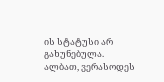ის სტატუსი არ გახუნებულა. ალბათ, ვერასოდეს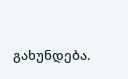გახუნდება.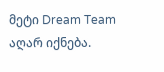მეტი Dream Team აღარ იქნება.